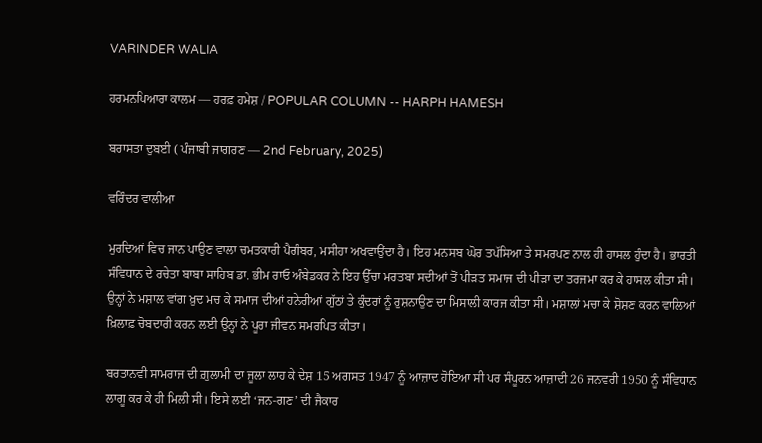VARINDER WALIA

ਹਰਮਨਪਿਆਰਾ ਕਾਲਮ –– ਹਰਫ਼ ਹਮੇਸ਼ / POPULAR COLUMN -- HARPH HAMESH

ਬਰਾਸਤਾ ਦੁਬਈ ( ਪੰਜਾਬੀ ਜਾਗਰਣ –– 2nd February, 2025)

ਵਰਿੰਦਰ ਵਾਲੀਆ

ਮੁਰਦਿਆਂ ਵਿਚ ਜਾਨ ਪਾਉਣ ਵਾਲਾ ਚਮਤਕਾਰੀ ਪੈਗੰਬਰ, ਮਸੀਹਾ ਅਖਵਾਉਂਦਾ ਹੈ। ਇਹ ਮਨਸਬ ਘੋਰ ਤਪੱਸਿਆ ਤੇ ਸਮਰਪਣ ਨਾਲ ਹੀ ਹਾਸਲ ਹੁੰਦਾ ਹੈ। ਭਾਰਤੀ ਸੰਵਿਧਾਨ ਦੇ ਰਚੇਤਾ ਬਾਬਾ ਸਾਹਿਬ ਡਾ. ਭੀਮ ਰਾਓ ਅੰਬੇਡਕਰ ਨੇ ਇਹ ਉੱਚਾ ਮਰਤਬਾ ਸਦੀਆਂ ਤੋਂ ਪੀੜਤ ਸਮਾਜ ਦੀ ਪੀੜਾ ਦਾ ਤਰਜਮਾ ਕਰ ਕੇ ਹਾਸਲ ਕੀਤਾ ਸੀ। ਉਨ੍ਹਾਂ ਨੇ ਮਸ਼ਾਲ ਵਾਂਗ ਖ਼ੁਦ ਮਚ ਕੇ ਸਮਾਜ ਦੀਆਂ ਹਨੇਰੀਆਂ ਗੁੱਠਾਂ ਤੇ ਕੁੰਦਰਾਂ ਨੂੰ ਰੁਸ਼ਨਾਉਣ ਦਾ ਮਿਸਾਲੀ ਕਾਰਜ ਕੀਤਾ ਸੀ। ਮਸ਼ਾਲਾਂ ਮਚਾ ਕੇ ਸ਼ੋਸ਼ਣ ਕਰਨ ਵਾਲਿਆਂ ਖ਼ਿਲਾਫ਼ ਚੋਬਦਾਰੀ ਕਰਨ ਲਈ ਉਨ੍ਹਾਂ ਨੇ ਪੂਰਾ ਜੀਵਨ ਸਮਰਪਿਤ ਕੀਤਾ।

ਬਰਤਾਨਵੀ ਸਾਮਰਾਜ ਦੀ ਗ਼ੁਲਾਮੀ ਦਾ ਜੂਲਾ ਲਾਹ ਕੇ ਦੇਸ਼ 15 ਅਗਸਤ 1947 ਨੂੰ ਆਜ਼ਾਦ ਹੋਇਆ ਸੀ ਪਰ ਸੰਪੂਰਨ ਆਜ਼ਾਦੀ 26 ਜਨਵਰੀ 1950 ਨੂੰ ਸੰਵਿਧਾਨ ਲਾਗੂ ਕਰ ਕੇ ਹੀ ਮਿਲੀ ਸੀ। ਇਸੇ ਲਈ ‘ਜਨ-ਗਣ’ ਦੀ ਜੈਕਾਰ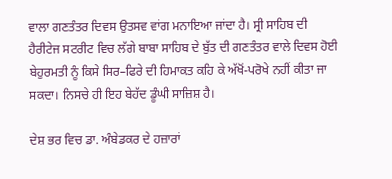ਵਾਲਾ ਗਣਤੰਤਰ ਦਿਵਸ ਉਤਸਵ ਵਾਂਗ ਮਨਾਇਆ ਜਾਂਦਾ ਹੈ। ਸ੍ਰੀ ਸਾਹਿਬ ਦੀ ਹੈਰੀਟੇਜ ਸਟਰੀਟ ਵਿਚ ਲੱਗੇ ਬਾਬਾ ਸਾਹਿਬ ਦੇ ਬੁੱਤ ਦੀ ਗਣਤੰਤਰ ਵਾਲੇ ਦਿਵਸ ਹੋਈ ਬੇਹੁਰਮਤੀ ਨੂੰ ਕਿਸੇ ਸਿਰ–ਫਿਰੇ ਦੀ ਹਿਮਾਕਤ ਕਹਿ ਕੇ ਅੱਖੋਂ-ਪਰੋਖੇ ਨਹੀਂ ਕੀਤਾ ਜਾ ਸਕਦਾ। ਨਿਸਚੇ ਹੀ ਇਹ ਬੇਹੱਦ ਡੂੰਘੀ ਸਾਜ਼ਿਸ਼ ਹੈ।

ਦੇਸ਼ ਭਰ ਵਿਚ ਡਾ. ਅੰਬੇਡਕਰ ਦੇ ਹਜ਼ਾਰਾਂ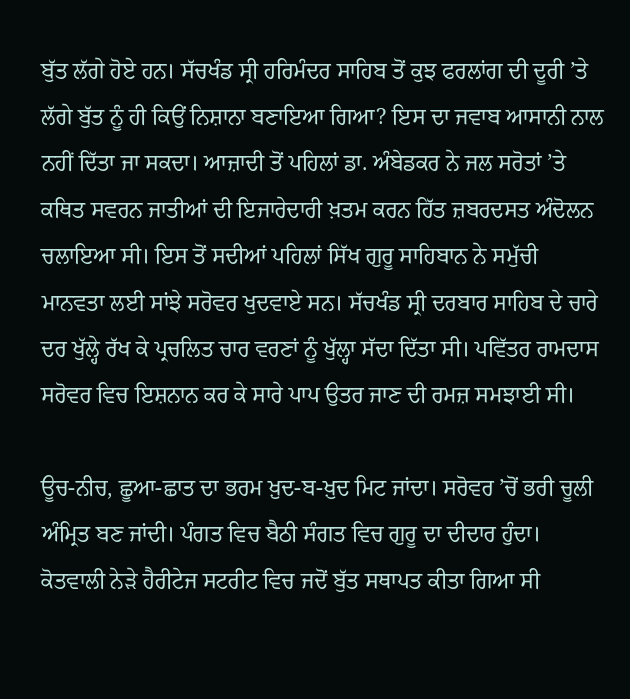ਬੁੱਤ ਲੱਗੇ ਹੋਏ ਹਨ। ਸੱਚਖੰਡ ਸ੍ਰੀ ਹਰਿਮੰਦਰ ਸਾਹਿਬ ਤੋਂ ਕੁਝ ਫਰਲਾਂਗ ਦੀ ਦੂਰੀ ’ਤੇ ਲੱਗੇ ਬੁੱਤ ਨੂੰ ਹੀ ਕਿਉਂ ਨਿਸ਼ਾਨਾ ਬਣਾਇਆ ਗਿਆ? ਇਸ ਦਾ ਜਵਾਬ ਆਸਾਨੀ ਨਾਲ ਨਹੀਂ ਦਿੱਤਾ ਜਾ ਸਕਦਾ। ਆਜ਼ਾਦੀ ਤੋਂ ਪਹਿਲਾਂ ਡਾ. ਅੰਬੇਡਕਰ ਨੇ ਜਲ ਸਰੋਤਾਂ ’ਤੇ ਕਥਿਤ ਸਵਰਨ ਜਾਤੀਆਂ ਦੀ ਇਜਾਰੇਦਾਰੀ ਖ਼ਤਮ ਕਰਨ ਹਿੱਤ ਜ਼ਬਰਦਸਤ ਅੰਦੋਲਨ ਚਲਾਇਆ ਸੀ। ਇਸ ਤੋਂ ਸਦੀਆਂ ਪਹਿਲਾਂ ਸਿੱਖ ਗੁਰੂ ਸਾਹਿਬਾਨ ਨੇ ਸਮੁੱਚੀ ਮਾਨਵਤਾ ਲਈ ਸਾਂਝੇ ਸਰੋਵਰ ਖੁਦਵਾਏ ਸਨ। ਸੱਚਖੰਡ ਸ੍ਰੀ ਦਰਬਾਰ ਸਾਹਿਬ ਦੇ ਚਾਰੇ ਦਰ ਖੁੱਲ੍ਹੇ ਰੱਖ ਕੇ ਪ੍ਰਚਲਿਤ ਚਾਰ ਵਰਣਾਂ ਨੂੰ ਖੁੱਲ੍ਹਾ ਸੱਦਾ ਦਿੱਤਾ ਸੀ। ਪਵਿੱਤਰ ਰਾਮਦਾਸ ਸਰੋਵਰ ਵਿਚ ਇਸ਼ਨਾਨ ਕਰ ਕੇ ਸਾਰੇ ਪਾਪ ਉਤਰ ਜਾਣ ਦੀ ਰਮਜ਼ ਸਮਝਾਈ ਸੀ।

ਊਚ-ਨੀਚ, ਛੂਆ-ਛਾਤ ਦਾ ਭਰਮ ਖ਼ੁਦ-ਬ-ਖ਼ੁਦ ਮਿਟ ਜਾਂਦਾ। ਸਰੋਵਰ ’ਚੋਂ ਭਰੀ ਚੂਲੀ ਅੰਮ੍ਰਿਤ ਬਣ ਜਾਂਦੀ। ਪੰਗਤ ਵਿਚ ਬੈਠੀ ਸੰਗਤ ਵਿਚ ਗੁਰੂ ਦਾ ਦੀਦਾਰ ਹੁੰਦਾ। ਕੋਤਵਾਲੀ ਨੇੜੇ ਹੈਰੀਟੇਜ ਸਟਰੀਟ ਵਿਚ ਜਦੋਂ ਬੁੱਤ ਸਥਾਪਤ ਕੀਤਾ ਗਿਆ ਸੀ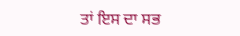ਤਾਂ ਇਸ ਦਾ ਸਭ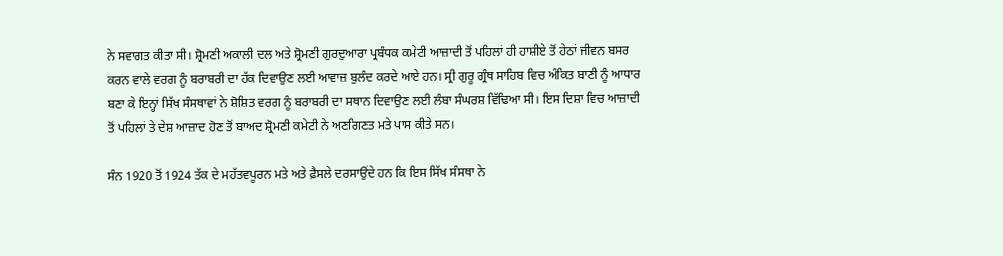ਨੇ ਸਵਾਗਤ ਕੀਤਾ ਸੀ। ਸ਼੍ਰੋਮਣੀ ਅਕਾਲੀ ਦਲ ਅਤੇ ਸ਼੍ਰੋਮਣੀ ਗੁਰਦੁਆਰਾ ਪ੍ਰਬੰਧਕ ਕਮੇਟੀ ਆਜ਼ਾਦੀ ਤੋਂ ਪਹਿਲਾਂ ਹੀ ਹਾਸ਼ੀਏ ਤੋਂ ਹੇਠਾਂ ਜੀਵਨ ਬਸਰ ਕਰਨ ਵਾਲੇ ਵਰਗ ਨੂੰ ਬਰਾਬਰੀ ਦਾ ਹੱਕ ਦਿਵਾਉਣ ਲਈ ਆਵਾਜ਼ ਬੁਲੰਦ ਕਰਦੇ ਆਏ ਹਨ। ਸ੍ਰੀ ਗੁਰੂ ਗ੍ਰੰਥ ਸਾਹਿਬ ਵਿਚ ਅੰਕਿਤ ਬਾਣੀ ਨੂੰ ਆਧਾਰ ਬਣਾ ਕੇ ਇਨ੍ਹਾਂ ਸਿੱਖ ਸੰਸਥਾਵਾਂ ਨੇ ਸ਼ੋਸ਼ਿਤ ਵਰਗ ਨੂੰ ਬਰਾਬਰੀ ਦਾ ਸਥਾਨ ਦਿਵਾਉਣ ਲਈ ਲੰਬਾ ਸੰਘਰਸ਼ ਵਿੱਢਿਆ ਸੀ। ਇਸ ਦਿਸ਼ਾ ਵਿਚ ਆਜ਼ਾਦੀ ਤੋਂ ਪਹਿਲਾਂ ਤੇ ਦੇਸ਼ ਆਜ਼ਾਦ ਹੋਣ ਤੋਂ ਬਾਅਦ ਸ਼੍ਰੋਮਣੀ ਕਮੇਟੀ ਨੇ ਅਣਗਿਣਤ ਮਤੇ ਪਾਸ ਕੀਤੇ ਸਨ।

ਸੰਨ 1920 ਤੋਂ 1924 ਤੱਕ ਦੇ ਮਹੱਤਵਪੂਰਨ ਮਤੇ ਅਤੇ ਫ਼ੈਸਲੇ ਦਰਸਾਉਂਦੇ ਹਨ ਕਿ ਇਸ ਸਿੱਖ ਸੰਸਥਾ ਨੇ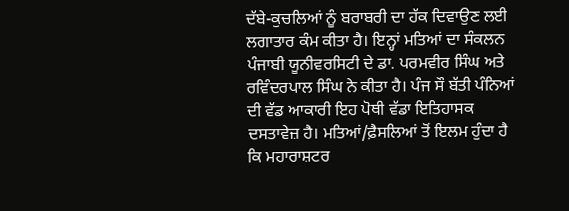ਦੱਬੇ-ਕੁਚਲਿਆਂ ਨੂੰ ਬਰਾਬਰੀ ਦਾ ਹੱਕ ਦਿਵਾਉਣ ਲਈ ਲਗਾਤਾਰ ਕੰਮ ਕੀਤਾ ਹੈ। ਇਨ੍ਹਾਂ ਮਤਿਆਂ ਦਾ ਸੰਕਲਨ ਪੰਜਾਬੀ ਯੂਨੀਵਰਸਿਟੀ ਦੇ ਡਾ. ਪਰਮਵੀਰ ਸਿੰਘ ਅਤੇ ਰਵਿੰਦਰਪਾਲ ਸਿੰਘ ਨੇ ਕੀਤਾ ਹੈ। ਪੰਜ ਸੌ ਬੱਤੀ ਪੰਨਿਆਂ ਦੀ ਵੱਡ ਆਕਾਰੀ ਇਹ ਪੋਥੀ ਵੱਡਾ ਇਤਿਹਾਸਕ ਦਸਤਾਵੇਜ਼ ਹੈ। ਮਤਿਆਂ/ਫ਼ੈਸਲਿਆਂ ਤੋਂ ਇਲਮ ਹੁੰਦਾ ਹੈ ਕਿ ਮਹਾਰਾਸ਼ਟਰ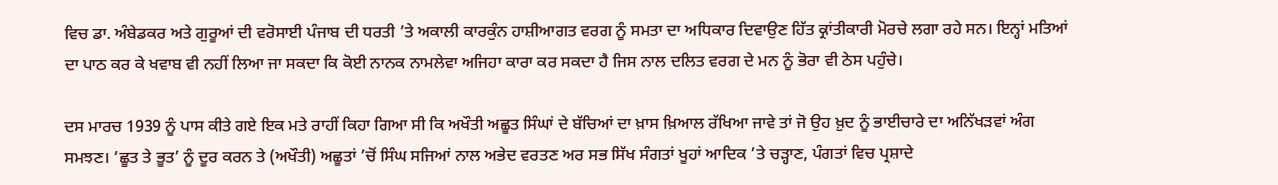ਵਿਚ ਡਾ. ਅੰਬੇਡਕਰ ਅਤੇ ਗੁਰੂਆਂ ਦੀ ਵਰੋਸਾਈ ਪੰਜਾਬ ਦੀ ਧਰਤੀ ’ਤੇ ਅਕਾਲੀ ਕਾਰਕੁੰਨ ਹਾਸ਼ੀਆਗਤ ਵਰਗ ਨੂੰ ਸਮਤਾ ਦਾ ਅਧਿਕਾਰ ਦਿਵਾਉਣ ਹਿੱਤ ਕ੍ਰਾਂਤੀਕਾਰੀ ਮੋਰਚੇ ਲਗਾ ਰਹੇ ਸਨ। ਇਨ੍ਹਾਂ ਮਤਿਆਂ ਦਾ ਪਾਠ ਕਰ ਕੇ ਖਵਾਬ ਵੀ ਨਹੀਂ ਲਿਆ ਜਾ ਸਕਦਾ ਕਿ ਕੋਈ ਨਾਨਕ ਨਾਮਲੇਵਾ ਅਜਿਹਾ ਕਾਰਾ ਕਰ ਸਕਦਾ ਹੈ ਜਿਸ ਨਾਲ ਦਲਿਤ ਵਰਗ ਦੇ ਮਨ ਨੂੰ ਭੋਰਾ ਵੀ ਠੇਸ ਪਹੁੰਚੇ।

ਦਸ ਮਾਰਚ 1939 ਨੂੰ ਪਾਸ ਕੀਤੇ ਗਏ ਇਕ ਮਤੇ ਰਾਹੀਂ ਕਿਹਾ ਗਿਆ ਸੀ ਕਿ ਅਖੌਤੀ ਅਛੂਤ ਸਿੰਘਾਂ ਦੇ ਬੱਚਿਆਂ ਦਾ ਖ਼ਾਸ ਖ਼ਿਆਲ ਰੱਖਿਆ ਜਾਵੇ ਤਾਂ ਜੋ ਉਹ ਖ਼ੁਦ ਨੂੰ ਭਾਈਚਾਰੇ ਦਾ ਅਨਿੱਖੜਵਾਂ ਅੰਗ ਸਮਝਣ। ‘ਛੂਤ ਤੇ ਭੂਤ’ ਨੂੰ ਦੂਰ ਕਰਨ ਤੇ (ਅਖੌਤੀ) ਅਛੂਤਾਂ ’ਚੋਂ ਸਿੰਘ ਸਜਿਆਂ ਨਾਲ ਅਭੇਦ ਵਰਤਣ ਅਰ ਸਭ ਸਿੱਖ ਸੰਗਤਾਂ ਖੂਹਾਂ ਆਦਿਕ ’ਤੇ ਚੜ੍ਹਾਣ, ਪੰਗਤਾਂ ਵਿਚ ਪ੍ਰਸ਼ਾਦੇ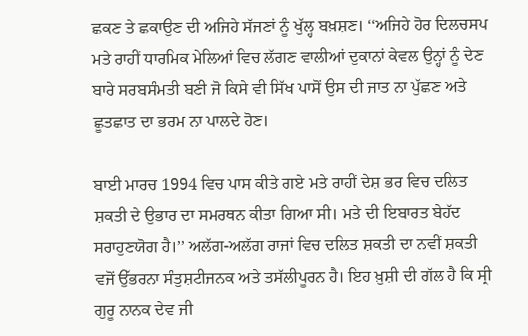ਛਕਣ ਤੇ ਛਕਾਉਣ ਦੀ ਅਜਿਹੇ ਸੱਜਣਾਂ ਨੂੰ ਖੁੱਲ੍ਹ ਬਖ਼ਸ਼ਣ। ‘‘ਅਜਿਹੇ ਹੋਰ ਦਿਲਚਸਪ ਮਤੇ ਰਾਹੀਂ ਧਾਰਮਿਕ ਮੇਲਿਆਂ ਵਿਚ ਲੱਗਣ ਵਾਲੀਆਂ ਦੁਕਾਨਾਂ ਕੇਵਲ ਉਨ੍ਹਾਂ ਨੂੰ ਦੇਣ ਬਾਰੇ ਸਰਬਸੰਮਤੀ ਬਣੀ ਜੋ ਕਿਸੇ ਵੀ ਸਿੱਖ ਪਾਸੋਂ ਉਸ ਦੀ ਜਾਤ ਨਾ ਪੁੱਛਣ ਅਤੇ ਛੂਤਛਾਤ ਦਾ ਭਰਮ ਨਾ ਪਾਲਦੇ ਹੋਣ।

ਬਾਈ ਮਾਰਚ 1994 ਵਿਚ ਪਾਸ ਕੀਤੇ ਗਏ ਮਤੇ ਰਾਹੀਂ ਦੇਸ਼ ਭਰ ਵਿਚ ਦਲਿਤ ਸ਼ਕਤੀ ਦੇ ਉਭਾਰ ਦਾ ਸਮਰਥਨ ਕੀਤਾ ਗਿਆ ਸੀ। ਮਤੇ ਦੀ ਇਬਾਰਤ ਬੇਹੱਦ ਸਰਾਹੁਣਯੋਗ ਹੈ।’’ ਅਲੱਗ-ਅਲੱਗ ਰਾਜਾਂ ਵਿਚ ਦਲਿਤ ਸ਼ਕਤੀ ਦਾ ਨਵੀਂ ਸ਼ਕਤੀ ਵਜੋਂ ਉੱਭਰਨਾ ਸੰਤੁਸ਼ਟੀਜਨਕ ਅਤੇ ਤਸੱਲੀਪੂਰਨ ਹੈ। ਇਹ ਖ਼ੁਸ਼ੀ ਦੀ ਗੱਲ ਹੈ ਕਿ ਸ੍ਰੀ ਗੁਰੂ ਨਾਨਕ ਦੇਵ ਜੀ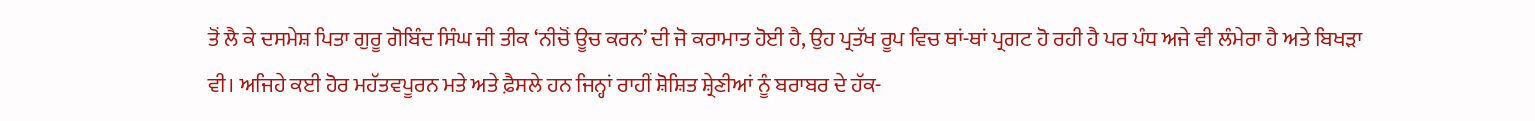ਤੋਂ ਲੈ ਕੇ ਦਸਮੇਸ਼ ਪਿਤਾ ਗੁਰੂ ਗੋਬਿੰਦ ਸਿੰਘ ਜੀ ਤੀਕ ‘ਨੀਚੋਂ ਊਚ ਕਰਨ’ ਦੀ ਜੋ ਕਰਾਮਾਤ ਹੋਈ ਹੈ, ਉਹ ਪ੍ਰਤੱਖ ਰੂਪ ਵਿਚ ਥਾਂ-ਥਾਂ ਪ੍ਰਗਟ ਹੋ ਰਹੀ ਹੈ ਪਰ ਪੰਧ ਅਜੇ ਵੀ ਲੰਮੇਰਾ ਹੈ ਅਤੇ ਬਿਖੜਾ ਵੀ। ਅਜਿਹੇ ਕਈ ਹੋਰ ਮਹੱਤਵਪੂਰਨ ਮਤੇ ਅਤੇ ਫ਼ੈਸਲੇ ਹਨ ਜਿਨ੍ਹਾਂ ਰਾਹੀਂ ਸ਼ੋਸ਼ਿਤ ਸ਼੍ਰੇਣੀਆਂ ਨੂੰ ਬਰਾਬਰ ਦੇ ਹੱਕ-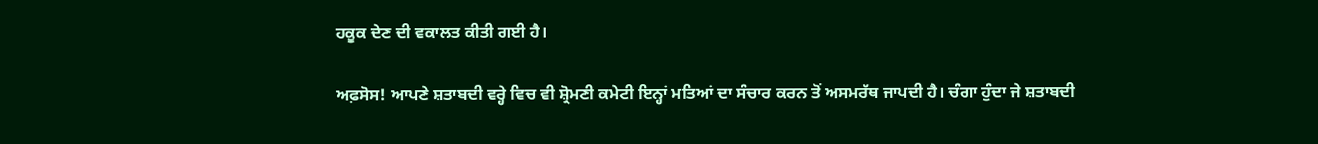ਹਕੂਕ ਦੇਣ ਦੀ ਵਕਾਲਤ ਕੀਤੀ ਗਈ ਹੈ।

ਅਫ਼ਸੋਸ! ਆਪਣੇ ਸ਼ਤਾਬਦੀ ਵਰ੍ਹੇ ਵਿਚ ਵੀ ਸ਼੍ਰੋਮਣੀ ਕਮੇਟੀ ਇਨ੍ਹਾਂ ਮਤਿਆਂ ਦਾ ਸੰਚਾਰ ਕਰਨ ਤੋਂ ਅਸਮਰੱਥ ਜਾਪਦੀ ਹੈ। ਚੰਗਾ ਹੁੰਦਾ ਜੇ ਸ਼ਤਾਬਦੀ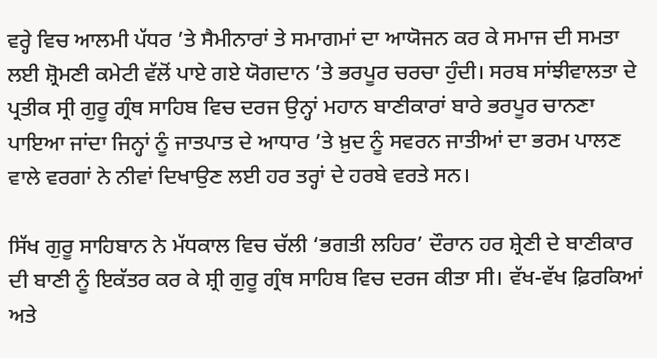ਵਰ੍ਹੇ ਵਿਚ ਆਲਮੀ ਪੱਧਰ ’ਤੇ ਸੈਮੀਨਾਰਾਂ ਤੇ ਸਮਾਗਮਾਂ ਦਾ ਆਯੋਜਨ ਕਰ ਕੇ ਸਮਾਜ ਦੀ ਸਮਤਾ ਲਈ ਸ਼੍ਰੋਮਣੀ ਕਮੇਟੀ ਵੱਲੋਂ ਪਾਏ ਗਏ ਯੋਗਦਾਨ ’ਤੇ ਭਰਪੂਰ ਚਰਚਾ ਹੁੰਦੀ। ਸਰਬ ਸਾਂਝੀਵਾਲਤਾ ਦੇ ਪ੍ਰਤੀਕ ਸ੍ਰੀ ਗੁਰੂ ਗ੍ਰੰਥ ਸਾਹਿਬ ਵਿਚ ਦਰਜ ਉਨ੍ਹਾਂ ਮਹਾਨ ਬਾਣੀਕਾਰਾਂ ਬਾਰੇ ਭਰਪੂਰ ਚਾਨਣਾ ਪਾਇਆ ਜਾਂਦਾ ਜਿਨ੍ਹਾਂ ਨੂੰ ਜਾਤਪਾਤ ਦੇ ਆਧਾਰ ’ਤੇ ਖ਼ੁਦ ਨੂੰ ਸਵਰਨ ਜਾਤੀਆਂ ਦਾ ਭਰਮ ਪਾਲਣ ਵਾਲੇ ਵਰਗਾਂ ਨੇ ਨੀਵਾਂ ਦਿਖਾਉਣ ਲਈ ਹਰ ਤਰ੍ਹਾਂ ਦੇ ਹਰਬੇ ਵਰਤੇ ਸਨ।

ਸਿੱਖ ਗੁਰੂ ਸਾਹਿਬਾਨ ਨੇ ਮੱਧਕਾਲ ਵਿਚ ਚੱਲੀ ‘ਭਗਤੀ ਲਹਿਰ’ ਦੌਰਾਨ ਹਰ ਸ਼੍ਰੇਣੀ ਦੇ ਬਾਣੀਕਾਰ ਦੀ ਬਾਣੀ ਨੂੰ ਇਕੱਤਰ ਕਰ ਕੇ ਸ਼੍ਰੀ ਗੁਰੂ ਗ੍ਰੰਥ ਸਾਹਿਬ ਵਿਚ ਦਰਜ ਕੀਤਾ ਸੀ। ਵੱਖ-ਵੱਖ ਫ਼ਿਰਕਿਆਂ ਅਤੇ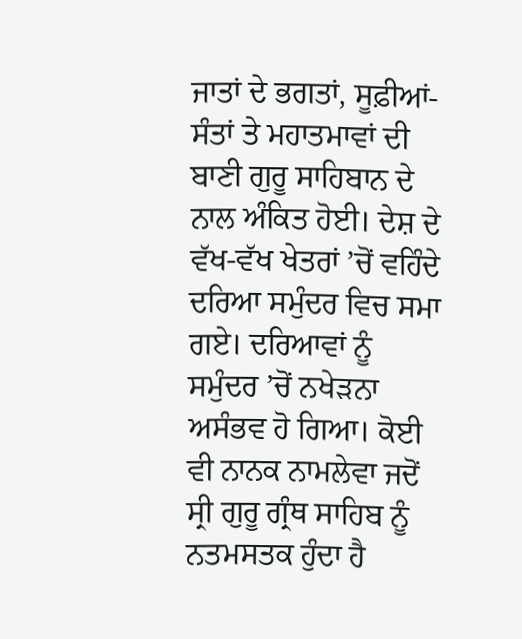ਜਾਤਾਂ ਦੇ ਭਗਤਾਂ, ਸੂਫ਼ੀਆਂ-ਸੰਤਾਂ ਤੇ ਮਹਾਤਮਾਵਾਂ ਦੀ ਬਾਣੀ ਗੁਰੂ ਸਾਹਿਬਾਨ ਦੇ ਨਾਲ ਅੰਕਿਤ ਹੋਈ। ਦੇਸ਼ ਦੇ ਵੱਖ-ਵੱਖ ਖੇਤਰਾਂ ’ਚੋਂ ਵਹਿੰਦੇ ਦਰਿਆ ਸਮੁੰਦਰ ਵਿਚ ਸਮਾ ਗਏ। ਦਰਿਆਵਾਂ ਨੂੰ ਸਮੁੰਦਰ ’ਚੋਂ ਨਖੇੜਨਾ ਅਸੰਭਵ ਹੋ ਗਿਆ। ਕੋਈ ਵੀ ਨਾਨਕ ਨਾਮਲੇਵਾ ਜਦੋਂ ਸ੍ਰੀ ਗੁਰੂ ਗ੍ਰੰਥ ਸਾਹਿਬ ਨੂੰ ਨਤਮਸਤਕ ਹੁੰਦਾ ਹੈ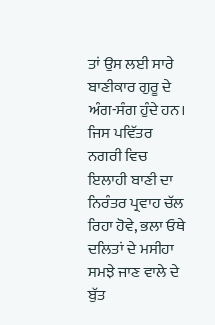ਤਾਂ ਉਸ ਲਈ ਸਾਰੇ ਬਾਣੀਕਾਰ ਗੁਰੂ ਦੇ ਅੰਗ-ਸੰਗ ਹੁੰਦੇ ਹਨ। ਜਿਸ ਪਵਿੱਤਰ ਨਗਰੀ ਵਿਚ ਇਲਾਹੀ ਬਾਣੀ ਦਾ ਨਿਰੰਤਰ ਪ੍ਰਵਾਹ ਚੱਲ ਰਿਹਾ ਹੋਵੇ, ਭਲਾ ਓਥੇ ਦਲਿਤਾਂ ਦੇ ਮਸੀਹਾ ਸਮਝੇ ਜਾਣ ਵਾਲੇ ਦੇ ਬੁੱਤ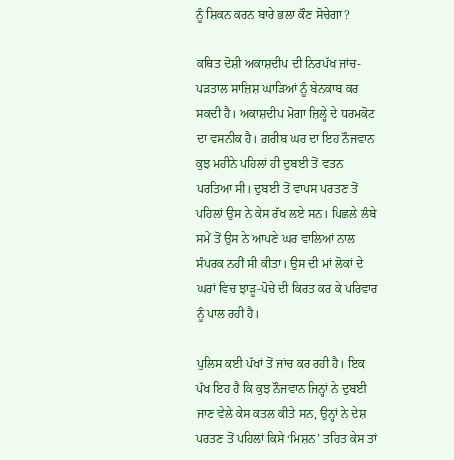ਨੂੰ ਸ਼ਿਕਨ ਕਰਨ ਬਾਰੇ ਭਲਾ ਕੌਣ ਸੋਚੇਗਾ?

ਕਥਿਤ ਦੋਸ਼ੀ ਅਕਾਸ਼ਦੀਪ ਦੀ ਨਿਰਪੱਖ ਜਾਂਚ-ਪੜਤਾਲ ਸਾਜ਼ਿਸ਼ ਘਾੜਿਆਂ ਨੂੰ ਬੇਨਕਾਬ ਕਰ ਸਕਦੀ ਹੈ। ਅਕਾਸ਼ਦੀਪ ਮੋਗਾ ਜ਼ਿਲ੍ਹੇ ਦੇ ਧਰਮਕੋਟ ਦਾ ਵਸਨੀਕ ਹੈ। ਗ਼ਰੀਬ ਘਰ ਦਾ ਇਹ ਨੌਜਵਾਨ ਕੁਝ ਮਹੀਨੇ ਪਹਿਲਾਂ ਹੀ ਦੁਬਈ ਤੋਂ ਵਤਨ ਪਰਤਿਆ ਸੀ। ਦੁਬਈ ਤੋਂ ਵਾਪਸ ਪਰਤਣ ਤੋਂ ਪਹਿਲਾਂ ਉਸ ਨੇ ਕੇਸ ਰੱਖ ਲਏ ਸਨ। ਪਿਛਲੇ ਲੰਬੇ ਸਮੇਂ ਤੋਂ ਉਸ ਨੇ ਆਪਣੇ ਘਰ ਵਾਲਿਆਂ ਨਾਲ ਸੰਪਰਕ ਨਹੀਂ ਸੀ ਕੀਤਾ। ਉਸ ਦੀ ਮਾਂ ਲੋਕਾਂ ਦੇ ਘਰਾਂ ਵਿਚ ਝਾੜੂ-ਪੋਚੇ ਦੀ ਕਿਰਤ ਕਰ ਕੇ ਪਰਿਵਾਰ ਨੂੰ ਪਾਲ ਰਹੀ ਹੈ।

ਪੁਲਿਸ ਕਈ ਪੱਖਾਂ ਤੋਂ ਜਾਂਚ ਕਰ ਰਹੀ ਹੈ। ਇਕ ਪੱਖ ਇਹ ਹੈ ਕਿ ਕੁਝ ਨੌਜਵਾਨ ਜਿਨ੍ਹਾਂ ਨੇ ਦੁਬਈ ਜਾਣ ਵੇਲੇ ਕੇਸ ਕਤਲ ਕੀਤੇ ਸਨ, ਉਨ੍ਹਾਂ ਨੇ ਦੇਸ਼ ਪਰਤਣ ਤੋਂ ਪਹਿਲਾਂ ਕਿਸੇ ‘ਮਿਸ਼ਨ’ ਤਹਿਤ ਕੇਸ ਤਾਂ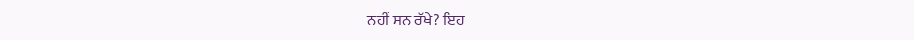ਨਹੀਂ ਸਨ ਰੱਖੇ? ਇਹ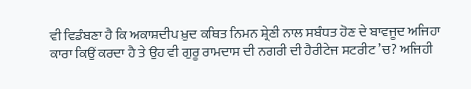ਵੀ ਵਿਡੰਬਣਾ ਹੈ ਕਿ ਅਕਾਸ਼ਦੀਪ ਖ਼ੁਦ ਕਥਿਤ ਨਿਮਨ ਸ਼੍ਰੇਣੀ ਨਾਲ ਸਬੰਧਤ ਹੋਣ ਦੇ ਬਾਵਜੂਦ ਅਜਿਹਾ ਕਾਰਾ ਕਿਉਂ ਕਰਦਾ ਹੈ ਤੇ ਉਹ ਵੀ ਗੁਰੂ ਰਾਮਦਾਸ ਦੀ ਨਗਰੀ ਦੀ ਹੈਰੀਟੇਜ ਸਟਰੀਟ ’ਚ? ਅਜਿਹੀ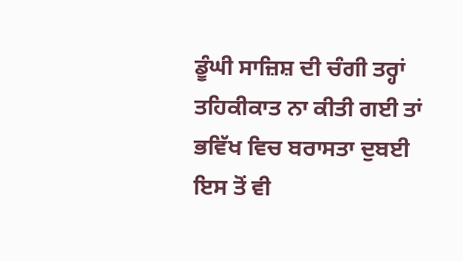ਡੂੰਘੀ ਸਾਜ਼ਿਸ਼ ਦੀ ਚੰਗੀ ਤਰ੍ਹਾਂ ਤਹਿਕੀਕਾਤ ਨਾ ਕੀਤੀ ਗਈ ਤਾਂ ਭਵਿੱਖ ਵਿਚ ਬਰਾਸਤਾ ਦੁਬਈ ਇਸ ਤੋਂ ਵੀ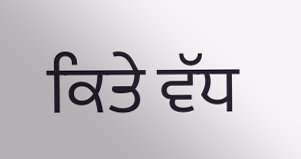ਕਿਤੇ ਵੱਧ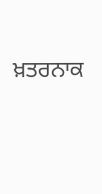ਖ਼ਤਰਨਾਕ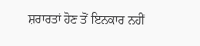ਸ਼ਰਾਰਤਾਂ ਹੋਣ ਤੋਂ ਇਨਕਾਰ ਨਹੀਂ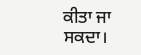ਕੀਤਾ ਜਾ ਸਕਦਾ।